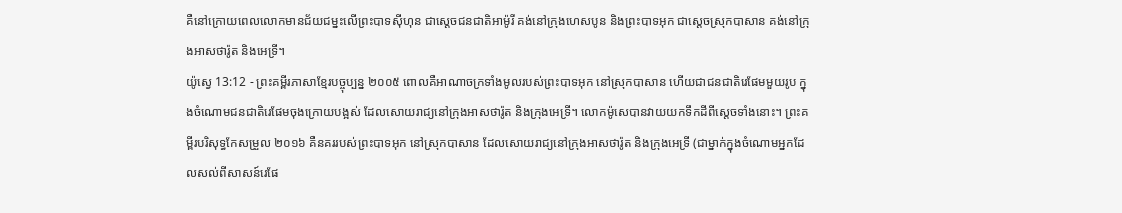គឺនៅក្រោយពេលលោកមានជ័យជម្នះលើព្រះបាទស៊ីហុន ជាស្ដេចជនជាតិអាម៉ូរី គង់នៅក្រុងហេសបូន និងព្រះបាទអុក ជាស្ដេចស្រុកបាសាន គង់នៅក្រុងអាសថារ៉ូត និងអេទ្រី។
យ៉ូស្វេ 13:12 - ព្រះគម្ពីរភាសាខ្មែរបច្ចុប្បន្ន ២០០៥ ពោលគឺអាណាចក្រទាំងមូលរបស់ព្រះបាទអុក នៅស្រុកបាសាន ហើយជាជនជាតិរេផែមមួយរូប ក្នុងចំណោមជនជាតិរេផែមចុងក្រោយបង្អស់ ដែលសោយរាជ្យនៅក្រុងអាសថារ៉ូត និងក្រុងអេទ្រី។ លោកម៉ូសេបានវាយយកទឹកដីពីស្ដេចទាំងនោះ។ ព្រះគម្ពីរបរិសុទ្ធកែសម្រួល ២០១៦ គឺនគររបស់ព្រះបាទអុក នៅស្រុកបាសាន ដែលសោយរាជ្យនៅក្រុងអាសថារ៉ូត និងក្រុងអេទ្រី (ជាម្នាក់ក្នុងចំណោមអ្នកដែលសល់ពីសាសន៍រេផែ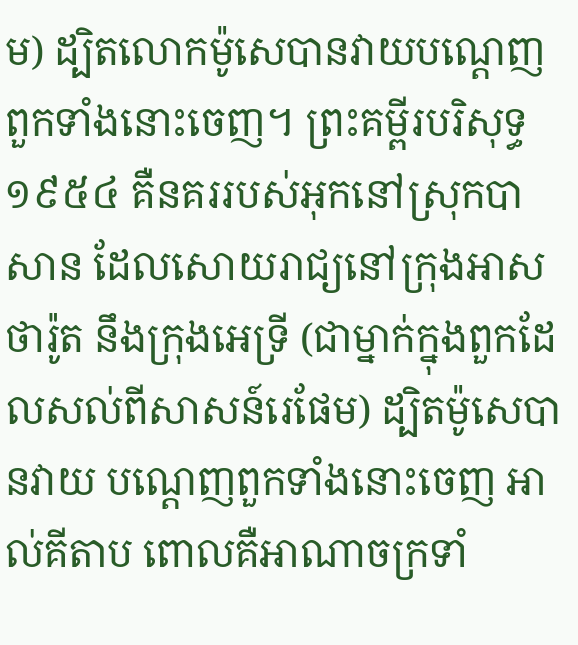ម) ដ្បិតលោកម៉ូសេបានវាយបណ្តេញពួកទាំងនោះចេញ។ ព្រះគម្ពីរបរិសុទ្ធ ១៩៥៤ គឺនគររបស់អុកនៅស្រុកបាសាន ដែលសោយរាជ្យនៅក្រុងអាសថារ៉ូត នឹងក្រុងអេទ្រី (ជាម្នាក់ក្នុងពួកដែលសល់ពីសាសន៍រេផែម) ដ្បិតម៉ូសេបានវាយ បណ្តេញពួកទាំងនោះចេញ អាល់គីតាប ពោលគឺអាណាចក្រទាំ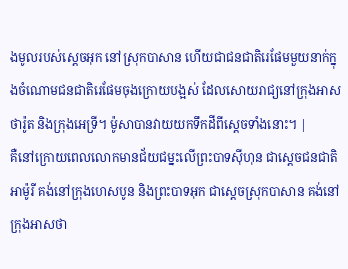ងមូលរបស់ស្តេចអុក នៅស្រុកបាសាន ហើយជាជនជាតិរេផែមមួយនាក់ក្នុងចំណោមជនជាតិរេផែមចុងក្រោយបង្អស់ ដែលសោយរាជ្យនៅក្រុងអាសថារ៉ូត និងក្រុងអេទ្រី។ ម៉ូសាបានវាយយកទឹកដីពីស្តេចទាំងនោះ។ |
គឺនៅក្រោយពេលលោកមានជ័យជម្នះលើព្រះបាទស៊ីហុន ជាស្ដេចជនជាតិអាម៉ូរី គង់នៅក្រុងហេសបូន និងព្រះបាទអុក ជាស្ដេចស្រុកបាសាន គង់នៅក្រុងអាសថា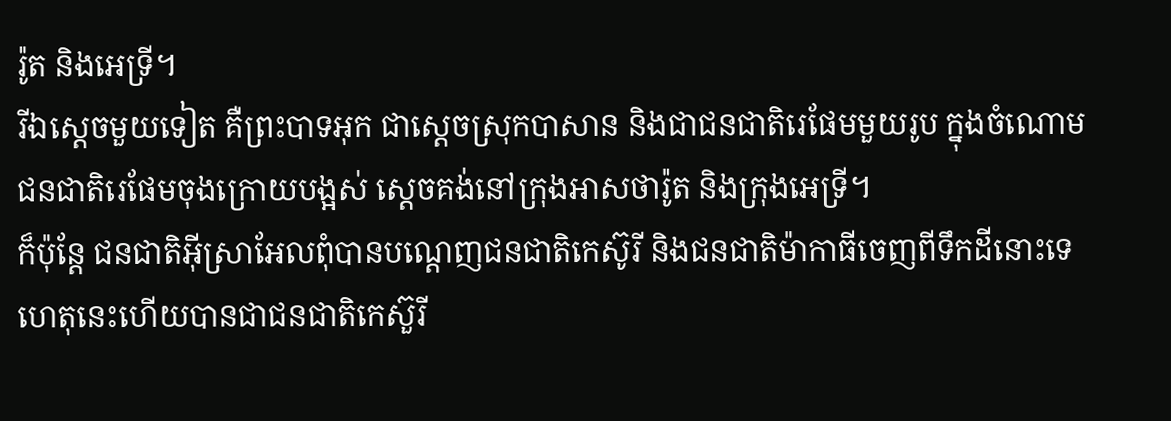រ៉ូត និងអេទ្រី។
រីឯស្ដេចមួយទៀត គឺព្រះបាទអុក ជាស្ដេចស្រុកបាសាន និងជាជនជាតិរេផែមមួយរូប ក្នុងចំណោមជនជាតិរេផែមចុងក្រោយបង្អស់ ស្ដេចគង់នៅក្រុងអាសថារ៉ូត និងក្រុងអេទ្រី។
ក៏ប៉ុន្តែ ជនជាតិអ៊ីស្រាអែលពុំបានបណ្ដេញជនជាតិកេស៊ូរី និងជនជាតិម៉ាកាធីចេញពីទឹកដីនោះទេ ហេតុនេះហើយបានជាជនជាតិកេស៊ួរី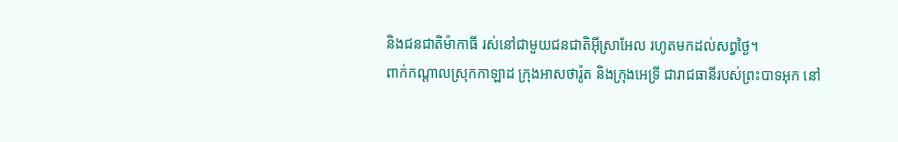និងជនជាតិម៉ាកាធី រស់នៅជាមួយជនជាតិអ៊ីស្រាអែល រហូតមកដល់សព្វថ្ងៃ។
ពាក់កណ្ដាលស្រុកកាឡាដ ក្រុងអាសថារ៉ូត និងក្រុងអេទ្រី ជារាជធានីរបស់ព្រះបាទអុក នៅ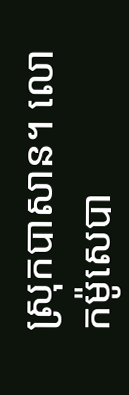ស្រុកបាសាន។ លោកម៉ូសេបា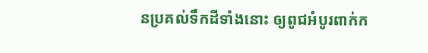នប្រគល់ទឹកដីទាំងនោះ ឲ្យពូជអំបូរពាក់ក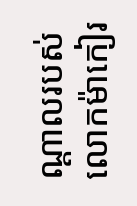ណ្ដាលរបស់លោកម៉ាកៀរ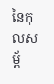នៃកុលសម្ព័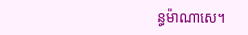ន្ធម៉ាណាសេ។